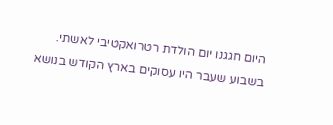היום חגגנו יום הולדת רטרואקטיבי לאשתי. בשבוע שעבר היו עסוקים בארץ הקודש בנושא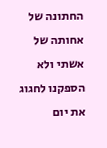החתונה של אחותה של אשתי ולא הספקנו לחגוג את יום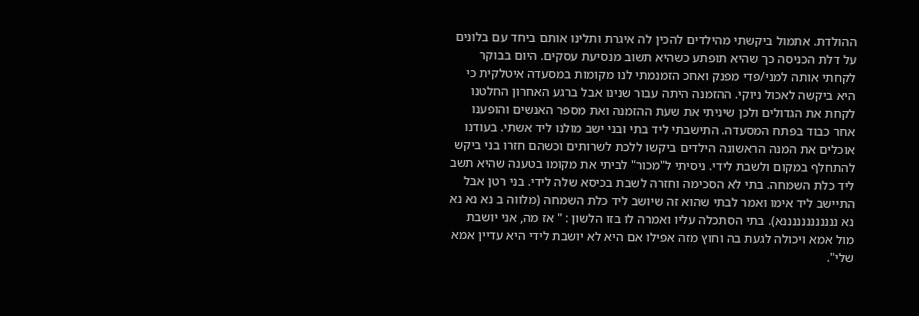ההולדת. אתמול ביקשתי מהילדים להכין לה איגרת ותלינו אותם ביחד עם בלונים על דלת הכניסה כך שהיא תופתע כשהיא תשוב מנסיעת עסקים. היום בבוקר לקחתי אותה למני/פדי מפנק ואחכ הזמנמתי לנו מקומות במסעדה איטלקית כי היא ביקשה לאכול ניוקי. ההזמנה היתה עבור שנינו אבל ברגע האחרון החלטנו לקחת את הגדולים ולכן שיניתי את שעת ההזמנה ואת מספר האנשים והופענו אחר כבוד בפתח המסעדה. התישבתי ליד בתי ובני ישב מולנו ליד אשתי. בעודנו אוכלים את המנה הראשונה הילדים ביקשו ללכת לשרותים וכשהם חזרו בני ביקש להתחלף במקום ולשבת לידי. ניסיתי ל"מכור" לביתי את מקומו בטענה שהיא תשב ליד כלת השמחה. בתי לא הסכימה וחזרה לשבת בכיסא שלה לידי. בני רטן אבל התיישב ליד אימו ואמר לבתי שהוא זה שיושב ליד כלת השמחה (מלווה ב נא נא נא נא ננננננננננננא). בתי הסתכלה עליו ואמרה לו בזו הלשון : " אז מה, אני יושבת מול אמא ויכולה לגעת בה וחוץ מזה אפילו אם היא לא יושבת לידי היא עדיין אמא שלי".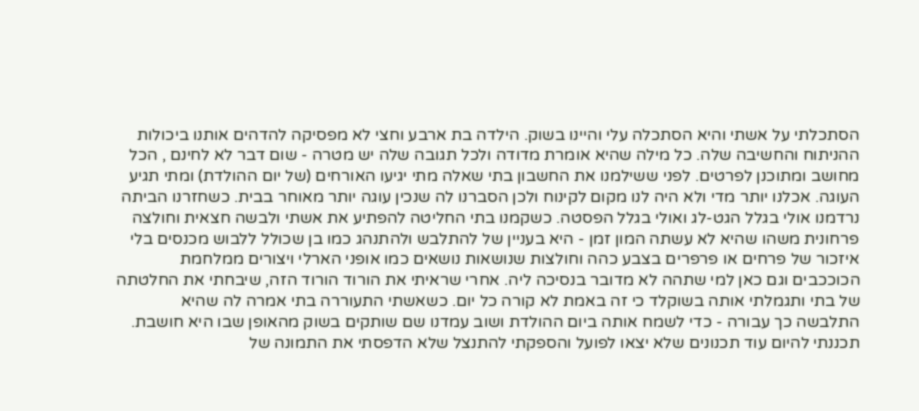הסתכלתי על אשתי והיא הסתכלה עלי והיינו בשוק. הילדה בת ארבע וחצי לא מפסיקה להדהים אותנו ביכולות ההניתוח והחשיבה שלה. כל מילה שהיא אומרת מדודה ולכל תגובה שלה יש מטרה - שום דבר לא לחינם , הכל מחושב ומתוכנן לפרטים. לפני ששילמנו את החשבון בתי שאלה מתי יגיעו האורחים (של יום ההולדת) ומתי תגיע העוגה. אכלנו יותר מדי ולא היה לנו מקום לקינוח ולכן הסברנו לה שנכין עוגה יותר מאוחר בבית. כשחזרנו הביתה נרדמנו אולי בגלל הגט-לג ואולי בגלל הפסטה. כשקמנו בתי החליטה להפתיע את אשתי ולבשה חצאית וחולצה פרחונית משהו שהיא לא עשתה המון זמן - היא בעניין של להתלבש ולהתנהג כמו בן שכולל ללבוש מכנסים בלי איזכור של פרחים או פרפרים בצבע כהה וחולצות שנושאות נושאים כמו אופני הארלי ויצורים ממלחמת הכוככבים וגם כאן למי שתהה לא מדובר בנסיכה ליה. אחרי שראיתי את הורוד הורוד הזה, שיבחתי את החלטתה של בתי ותגמלתי אותה בשוקלד כי זה באמת לא קורה כל יום. כשאשתי התעוררה בתי אמרה לה שהיא התלבשה כך עבורה - כדי לשמח אותה ביום ההולדת ושוב עמדנו שם שותקים בשוק מהאופן שבו היא חושבת. תכננתי להיום עוד תכנונים שלא יצאו לפועל והספקתי להתנצל שלא הדפסתי את התמונה של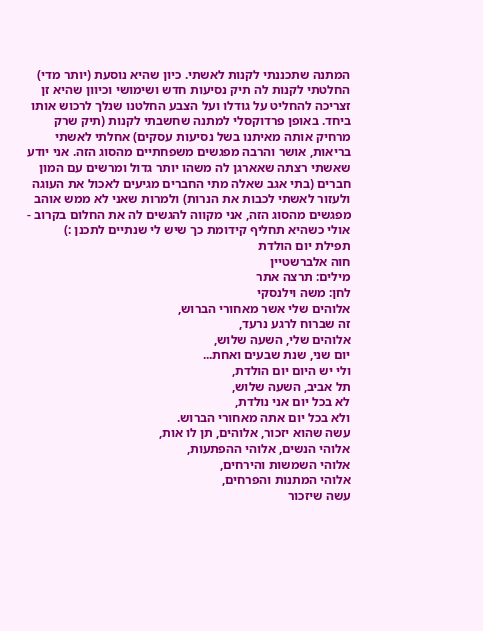המתנה שתכננתי לקנות לאשתי. כיון שהיא נוסעת (יותר מדי) החלטתי לקנות לה תיק נסיעות חדש ושימושי וכיוון שהיא זן זצריכה להחליט על גודלו ועל הצבע החלטנו שנלך לרכוש אותו ביחד. באופן פרדוקסלי למתנה שחשבתי לקנות (תיק שרק מרחיק אותה מאיתנו בשל נסיעות עסקים) אחלתי לאשתי בריאות, אושר והרבה מפגשים משפחתיים מהסוג הזה. אני יודע שאשתי רצתה שאארגן לה משהו יותר גדול ומרשים עם המון חברים (בתי אגב שאלה מתי החברים מגיעים לאכול את העוגה ולעזור לאשתי לכבות את הנרות) ולמרות שאני לא ממש אוהב מפגשים מהסוג הזה, אני מקווה להגשים לה את החלום בקרוב - אולי כשהיא תחליף קידומת כך שיש לי שנתיים לתכנן :)
תפילת יום הולדת
חוה אלברשטיין
מילים: תרצה אתר
לחן: משה וילנסקי
אלוהים שלי אשר מאחורי הברוש,
זה שברוח לרגע נרעד,
אלוהים שלי, השעה שלוש,
יום שני, שנת שבעים ואחת...
ולי יש היום יום הולדת,
תל אביב, השעה שלוש,
לא בכל יום אני נולדת,
ולא בכל יום אתה מאחורי הברוש.
עשה שהוא יזכור, אלוהים, תן לו אות,
אלוהי הנשים, אלוהי ההפתעות,
אלוהי השמשות והירחים,
אלוהי המתנות והפרחים,
עשה שיזכור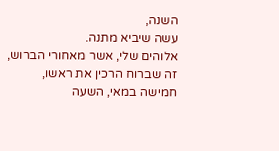השנה,
עשה שיביא מתנה.
אלוהים שלי, אשר מאחורי הברוש,
זה שברוח הרכין את ראשו,
חמישה במאי, השעה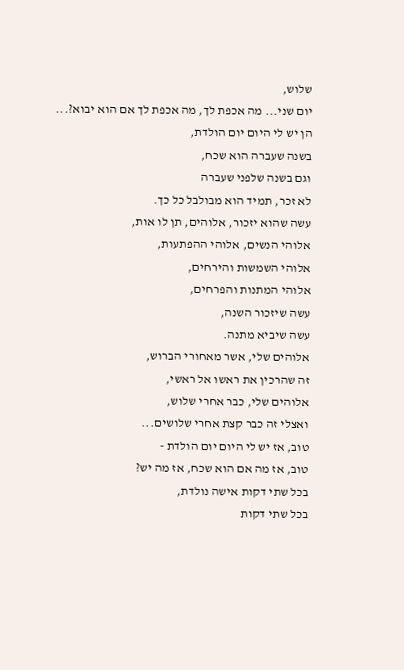שלוש,
יום שני... מה אכפת לך, מה אכפת לך אם הוא יבוא?...
הן יש לי היום יום הולדת,
בשנה שעברה הוא שכח,
וגם בשנה שלפני שעברה
לא זכר, תמיד הוא מבולבל כל כך.
עשה שהוא יזכור, אלוהים, תן לו אות,
אלוהי הנשים, אלוהי ההפתעות,
אלוהי השמשות והירחים,
אלוהי המתנות והפרחים,
עשה שיזכור השנה,
עשה שיביא מתנה.
אלוהים שלי, אשר מאחורי הברוש,
זה שהרכין את ראשו אל ראשי,
אלוהים שלי, כבר אחרי שלוש,
ואצלי זה כבר קצת אחרי שלושים...
טוב, אז יש לי היום יום הולדת -
טוב, אז מה אם הוא שכח, אז מה יש?
בכל שתי דקות אישה נולדת,
בכל שתי דקות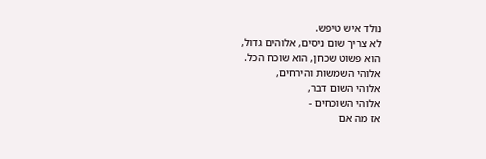נולד איש טיפש.
לא צריך שום ניסים, אלוהים גדול,
הוא פשוט שכחן, הוא שוכח הכל.
אלוהי השמשות והירחים,
אלוהי השום דבר,
אלוהי השוכחים -
אז מה אם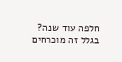חלפה עוד שנה?
בגלל זה מוכרחים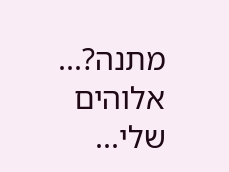מתנה?...
אלוהים שלי...